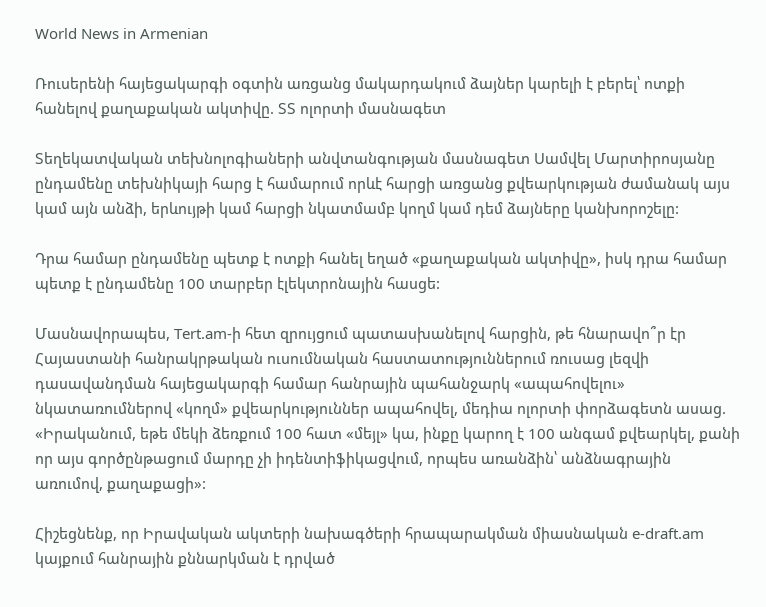World News in Armenian

Ռուսերենի հայեցակարգի օգտին առցանց մակարդակում ձայներ կարելի է բերել՝ ոտքի հանելով քաղաքական ակտիվը. ՏՏ ոլորտի մասնագետ

Տեղեկատվական տեխնոլոգիաների անվտանգության մասնագետ Սամվել Մարտիրոսյանը ընդամենը տեխնիկայի հարց է համարում որևէ հարցի առցանց քվեարկության ժամանակ այս կամ այն անձի, երևույթի կամ հարցի նկատմամբ կողմ կամ դեմ ձայները կանխորոշելը:

Դրա համար ընդամենը պետք է ոտքի հանել եղած «քաղաքական ակտիվը», իսկ դրա համար պետք է ընդամենը 100 տարբեր էլեկտրոնային հասցե:

Մասնավորապես, Tert.am-ի հետ զրույցում պատասխանելով հարցին, թե հնարավո՞ր էր Հայաստանի հանրակրթական ուսումնական հաստատություններում ռուսաց լեզվի դասավանդման հայեցակարգի համար հանրային պահանջարկ «ապահովելու» նկատառումներով «կողմ» քվեարկություններ ապահովել, մեդիա ոլորտի փորձագետն ասաց. «Իրականում, եթե մեկի ձեռքում 100 հատ «մեյլ» կա, ինքը կարող է 100 անգամ քվեարկել, քանի որ այս գործընթացում մարդը չի իդենտիֆիկացվում, որպես առանձին՝ անձնագրային առումով, քաղաքացի»:

Հիշեցնենք, որ Իրավական ակտերի նախագծերի հրապարակման միասնական e-draft.am կայքում հանրային քննարկման է դրված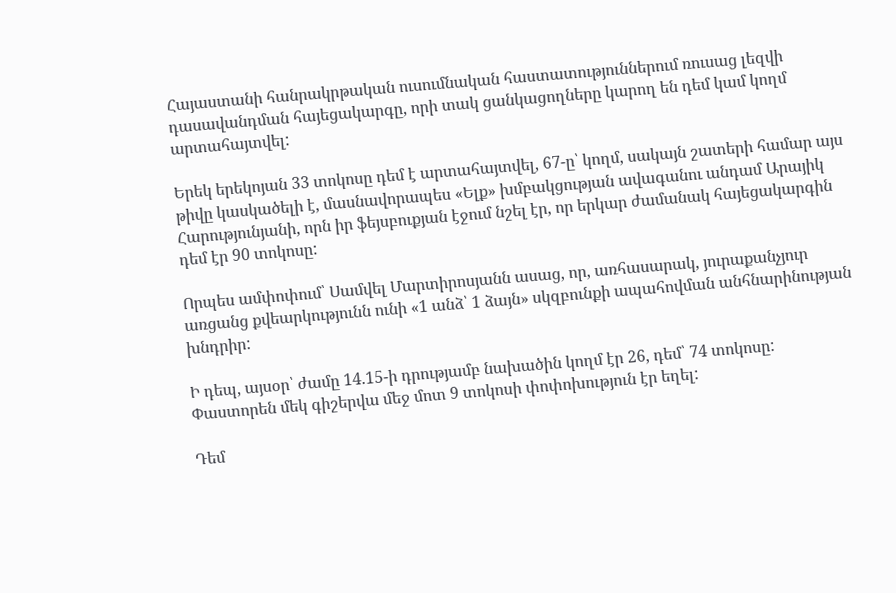Հայաստանի հանրակրթական ուսումնական հաստատություններում ռուսաց լեզվի դասավանդման հայեցակարգը, որի տակ ցանկացողները կարող են դեմ կամ կողմ արտահայտվել:

Երեկ երեկոյան 33 տոկոսը դեմ է արտահայտվել, 67-ը՝ կողմ, սակայն շատերի համար այս թիվը կասկածելի է, մասնավորապես «Ելք» խմբակցության ավագանու անդամ Արայիկ Հարությունյանի, որն իր ֆեյսբուքյան էջում նշել էր, որ երկար ժամանակ հայեցակարգին դեմ էր 90 տոկոսը:

Որպես ամփոփում՝ Սամվել Մարտիրոսյանն ասաց, որ, առհասարակ, յուրաքանչյուր առցանց քվեարկությունն ունի «1 անձ՝ 1 ձայն» սկզբունքի ապահովման անհնարինության խնդրիր:

Ի դեպ, այսօր՝ ժամը 14.15-ի դրությամբ նախածին կողմ էր 26, դեմ՝ 74 տոկոսը: Փաստորեն մեկ գիշերվա մեջ մոտ 9 տոկոսի փոփոխություն էր եղել:

Դեմ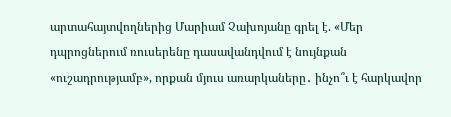արտահայտվողներից Մարիամ Չախոյանը գրել է. «Մեր դպրոցներում ռուսերենը դասավանդվում է նույնքան «ուշադրությամբ», որքան մյուս առարկաները․ ինչո՞ւ է հարկավոր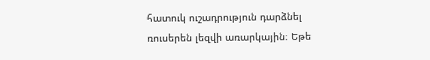հատուկ ուշադրություն դարձնել ռուսերեն լեզվի առարկային։ Եթե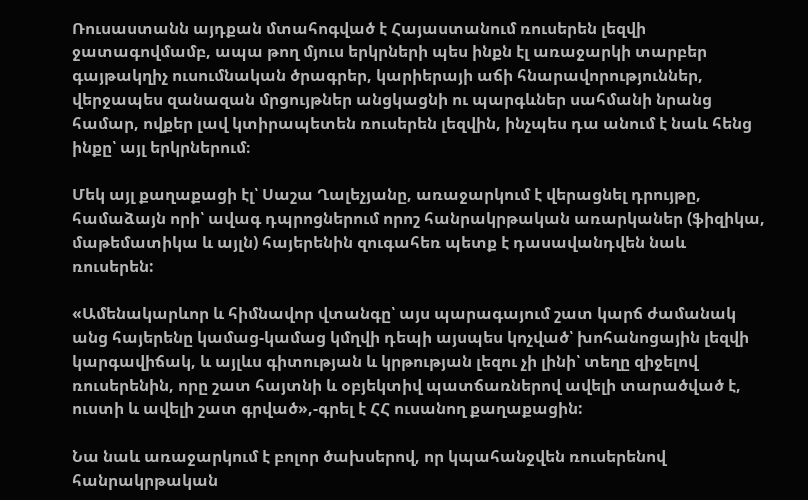Ռուսաստանն այդքան մտահոգված է Հայաստանում ռուսերեն լեզվի ջատագովմամբ, ապա թող մյուս երկրների պես ինքն էլ առաջարկի տարբեր գայթակղիչ ուսումնական ծրագրեր, կարիերայի աճի հնարավորություններ, վերջապես զանազան մրցույթներ անցկացնի ու պարգևներ սահմանի նրանց համար, ովքեր լավ կտիրապետեն ռուսերեն լեզվին, ինչպես դա անում է նաև հենց ինքը՝ այլ երկրներում։

Մեկ այլ քաղաքացի էլ՝ Սաշա Ղալեչյանը, առաջարկում է վերացնել դրույթը, համաձայն որի՝ ավագ դպրոցներում որոշ հանրակրթական առարկաներ (ֆիզիկա, մաթեմատիկա և այլն) հայերենին զուգահեռ պետք է դասավանդվեն նաև ռուսերեն:

«Ամենակարևոր և հիմնավոր վտանգը՝ այս պարագայում շատ կարճ ժամանակ անց հայերենը կամաց-կամաց կմղվի դեպի այսպես կոչված՝ խոհանոցային լեզվի կարգավիճակ, և այլևս գիտության և կրթության լեզու չի լինի՝ տեղը զիջելով ռուսերենին, որը շատ հայտնի և օբյեկտիվ պատճառներով ավելի տարածված է, ուստի և ավելի շատ գրված»,-գրել է ՀՀ ուսանող քաղաքացին:

Նա նաև առաջարկում է բոլոր ծախսերով, որ կպահանջվեն ռուսերենով հանրակրթական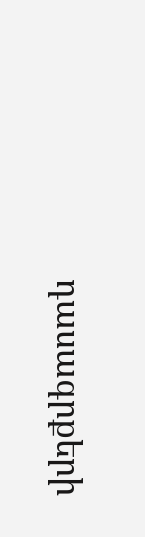դասագրքերի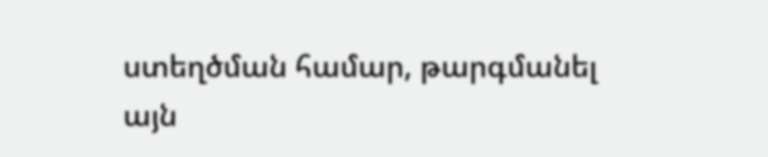ստեղծման համար, թարգմանել այն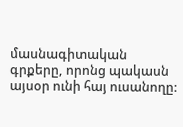մասնագիտական գրքերը, որոնց պակասն այսօր ունի հայ ուսանողը: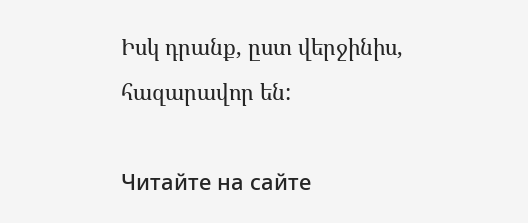Իսկ դրանք, ըստ վերջինիս, հազարավոր են:

Читайте на сайте